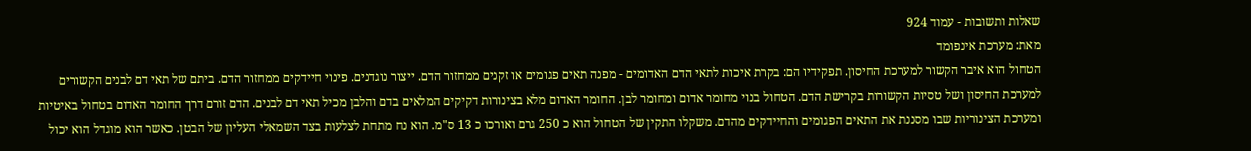שאלות ותשובות - עמוד 924
מאת: מערכת אינפומד
הטחול הוא איבר הקשור למערכת החיסון. תפקידיו הם: בקרת איכות לתאי הדם האדומים - מפנה תאים פגומים או זקנים ממחזור הדם. ייצור נוגדנים. פינוי חיידקים ממחזור הדם. ביתם של תאי דם לבנים הקשורים למערכת החיסון ושל טסיות הקשורות בקרישת הדם. הטחול בנוי מחומר אדום ומחומר לבן. החומר האדום מלא בצינורות דקיקים המלאים בדם והלבן מכיל תאי דם לבנים. הדם זורם דרך החומר האדום בטחול באיטיות ומערכת הצינוריות שבו מסננת את התאים הפגומים והחיידקים מהדם. משקלו התקין של הטחול הוא כ 250 גרם ואורכו כ 13 ס"מ. הוא נח מתחת לצלעות בצד השמאלי העליון של הבטן. כאשר הוא מוגדל הוא יכול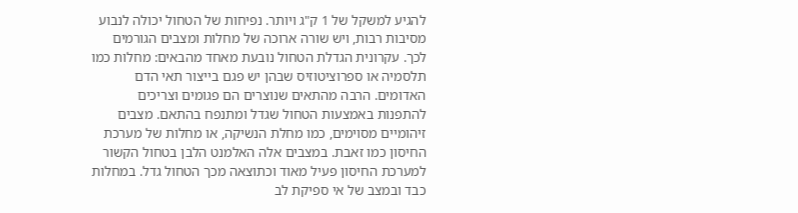להגיע למשקל של 1 ק"ג ויותר. נפיחות של הטחול יכולה לנבוע מסיבות רבות, ויש שורה ארוכה של מחלות ומצבים הגורמים לכך. עקרונית הגדלת הטחול נובעת מאחד מהבאים: מחלות כמו תלסמיה או ספרוציטוזיס שבהן יש פגם בייצור תאי הדם האדומים. הרבה מהתאים שנוצרים הם פגומים וצריכים להתפנות באמצעות הטחול שגדל ומתנפח בהתאם. מצבים זיהומיים מסוימים, כמו מחלת הנשיקה, או מחלות של מערכת החיסון כמו זאבת. במצבים אלה האלמנט הלבן בטחול הקשור למערכת החיסון פעיל מאוד וכתוצאה מכך הטחול גדל. במחלות כבד ובמצב של אי ספיקת לב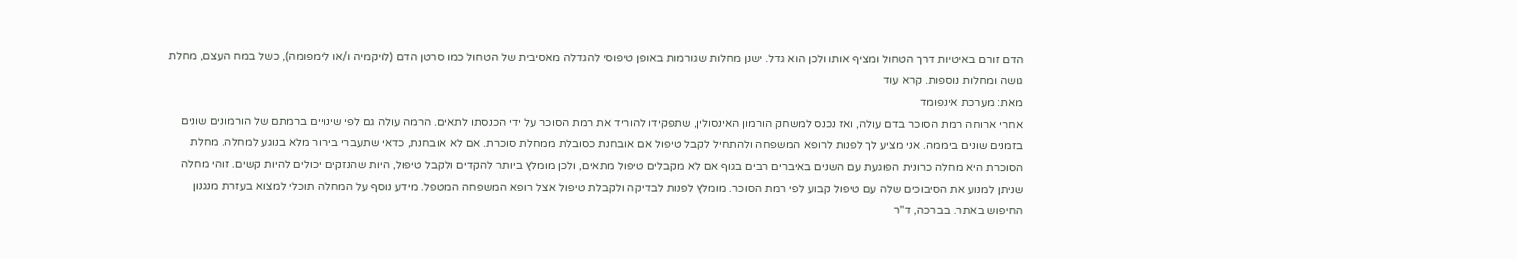הדם זורם באיטיות דרך הטחול ומציף אותו ולכן הוא גדל. ישנן מחלות שגורמות באופן טיפוסי להגדלה מאסיבית של הטחול כמו סרטן הדם (לויקמיה ו/או לימפומה), כשל במח העצם, מחלת גושה ומחלות נוספות. קרא עוד
מאת: מערכת אינפומד
אחרי ארוחה רמת הסוכר בדם עולה, ואז נכנס למשחק הורמון האינסולין, שתפקידו להוריד את רמת הסוכר על ידי הכנסתו לתאים. הרמה עולה גם לפי שינויים ברמתם של הורמונים שונים בזמנים שונים ביממה. אני מציע לך לפנות לרופא המשפחה ולהתחיל לקבל טיפול אם אובחנת כסובלת ממחלת סוכרת. אם לא אובחנת, כדאי שתעברי בירור מלא בנוגע למחלה. מחלת הסוכרת היא מחלה כרונית הפוגעת עם השנים באיברים רבים בגוף אם לא מקבלים טיפול מתאים, ולכן מומלץ ביותר להקדים ולקבל טיפול, היות שהנזקים יכולים להיות קשים. זוהי מחלה שניתן למנוע את הסיבוכים שלה עם טיפול קבוע לפי רמת הסוכר. מומלץ לפנות לבדיקה ולקבלת טיפול אצל רופא המשפחה המטפל. מידע נוסף על המחלה תוכלי למצוא בעזרת מנגנון החיפוש באתר. בברכה, ד"ר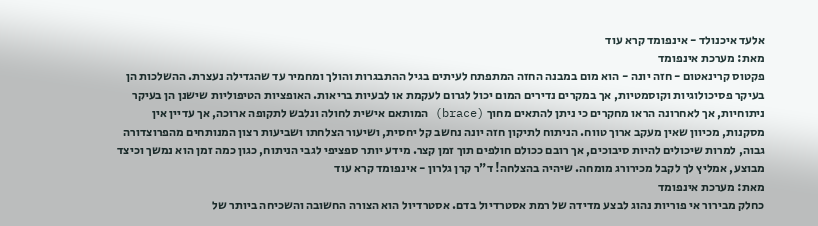אלעד איכנולד - אינפומד קרא עוד
מאת: מערכת אינפומד
פקטוס קרינאטום - חזה יונה - הוא מום במבנה החזה המתפתח לעיתים בגיל ההתבגרות והולך ומחמיר עד שהגדילה נעצרת. ההשלכות הן בעיקר פסיכולוגיות וקוסמטיות, אך במקרים נדירים המום יכול לגרום לעקמת או לבעיות בריאות. האופציות הטיפוליות שישנן הן בעיקר ניתוחיות, אך לאחרונה הראו מחקרים כי ניתן להתאים מחוך (brace) המותאם אישית לחולה ונלבש לתקופה ארוכה, אך עדיין אין מסקנות, מכיוון שאין מעקב ארוך טווח. הניתוח לתיקון חזה יונה נחשב קל יחסית, ושיעור הצלחתו ושביעות רצון המנותחים מהפרוצדורה גבוה, למרות שיכולים להיות סיבוכים, אך רובם ככולם חולפים תוך זמן קצר. מידע יותר ספציפי לגבי הניתוח, כגון כמה זמן הוא נמשך וכיצד מבוצע, אמליץ לך לקבל מכירורג מומחה. שיהיה בהצלחה! ד"ר קרן גלרון - אינפומד קרא עוד
מאת: מערכת אינפומד
כחלק מבירור אי פוריות נהוג לבצע מדידה של רמת אסטרדיול בדם. אסטרדיול הוא הצורה החשובה והשכיחה ביותר של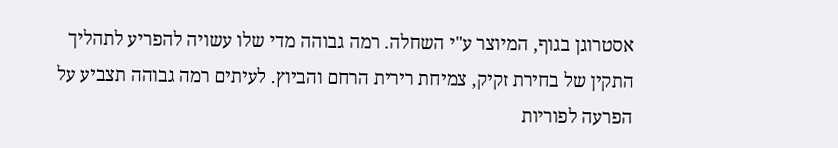אסטרוגן בגוף, המיוצר ע"י השחלה. רמה גבוהה מדי שלו עשויה להפריע לתהליך התקין של בחירת זקיק, צמיחת רירית הרחם והביוץ. לעיתים רמה גבוהה תצביע על הפרעה לפוריות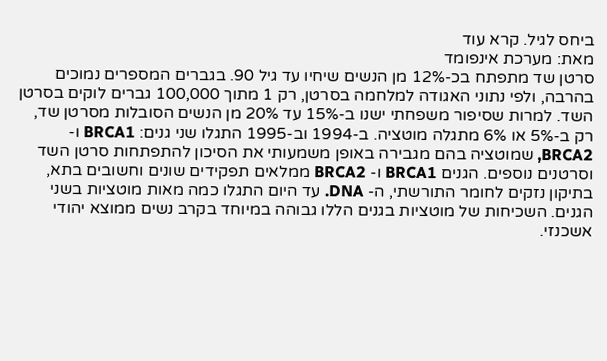ביחס לגיל. קרא עוד
מאת: מערכת אינפומד
סרטן שד מתפתח בכ-12% מן הנשים שיחיו עד גיל 90. בגברים המספרים נמוכים בהרבה, ולפי נתוני האגודה למלחמה בסרטן, רק 1 מתוך 100,000 גברים לוקים בסרטן השד. למרות שסיפור משפחתי ישנו ב-15% עד 20% מן הנשים הסובלות מסרטן שד, רק ב-5% או 6% מתגלה מוטציה. ב-1994 וב-1995 התגלו שני גנים: BRCA1 ו- BRCA2, שמוטציה בהם מגבירה באופן משמעותי את הסיכון להתפתחות סרטן השד וסרטנים נוספים. הגנים BRCA1 ו- BRCA2 ממלאים תפקידים שונים וחשובים בתא, בתיקון נזקים לחומר התורשתי, ה- DNA. עד היום התגלו כמה מאות מוטציות בשני הגנים. השכיחות של מוטציות בגנים הללו גבוהה במיוחד בקרב נשים ממוצא יהודי אשכנזי.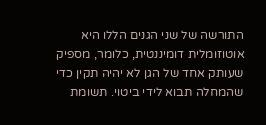התורשה של שני הגנים הללו היא אוטוזומלית דומיננטית, כלומר, מספיק שעותק אחד של הגן לא יהיה תקין כדי שהמחלה תבוא לידי ביטוי. תשומת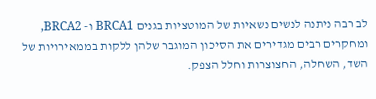לב רבה ניתנה לנשים נשאיות של המוטציות בגנים BRCA1 ו- BRCA2, ומחקרים רבים מגדירים את הסיכון המוגבר שלהן ללקות בממאירויות של השד, השחלה, החצוצרות וחלל הצפק.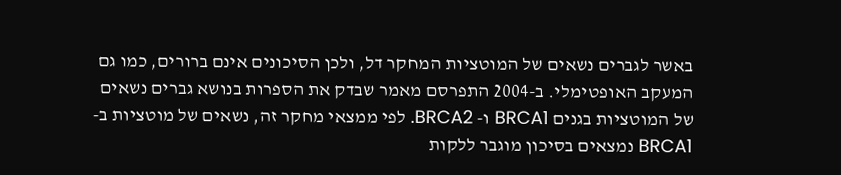באשר לגברים נשאים של המוטציות המחקר דל, ולכן הסיכונים אינם ברורים, כמו גם המעקב האופטימלי. ב-2004 התפרסם מאמר שבדק את הספרות בנושא גברים נשאים של המוטציות בגנים BRCA1 ו- BRCA2. לפי ממצאי מחקר זה, נשאים של מוטציות ב- BRCA1 נמצאים בסיכון מוגבר ללקות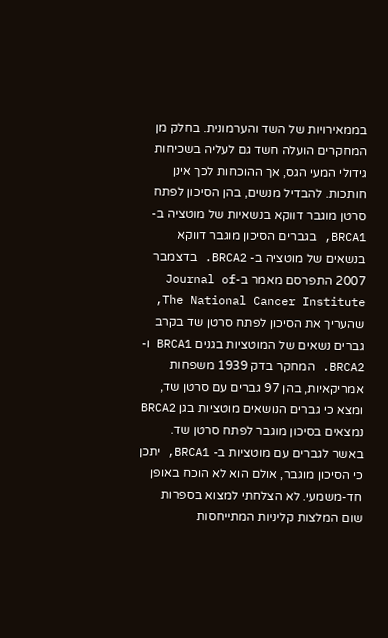בממאירויות של השד והערמונית. בחלק מן המחקרים הועלה חשד גם לעליה בשכיחות גידולי המעי הגס, אך ההוכחות לכך אינן חותכות. להבדיל מנשים, בהן הסיכון לפתח סרטן מוגבר דווקא בנשאיות של מוטציה ב- BRCA1, בגברים הסיכון מוגבר דווקא בנשאים של מוטציה ב- BRCA2. בדצמבר 2007 התפרסם מאמר ב-Journal of The National Cancer Institute, שהעריך את הסיכון לפתח סרטן שד בקרב גברים נשאים של המוטציות בגנים BRCA1 ו- BRCA2. המחקר בדק 1939 משפחות אמריקאיות, בהן 97 גברים עם סרטן שד, ומצא כי גברים הנושאים מוטציות בגן BRCA2 נמצאים בסיכון מוגבר לפתח סרטן שד. באשר לגברים עם מוטציות ב- BRCA1, יתכן כי הסיכון מוגבר, אולם הוא לא הוכח באופן חד-משמעי. לא הצלחתי למצוא בספרות שום המלצות קליניות המתייחסות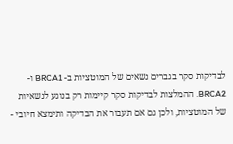לבדיקות סקר בגברים נשאים של המוטציות ב- BRCA1 ו- BRCA2. ההמלצות לבדיקות סקר קיימות רק בנוגע לנשאיות של המוטציות, ולכן גם אם תעבור את הבדיקה ותימצא חיובי -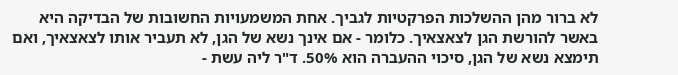לא ברור מהן ההשלכות הפרקטיות לגביך. אחת המשמעויות החשובות של הבדיקה היא באשר להורשת הגן לצאצאיך. כלומר - אם אינך נשא של הגן, לא תעביר אותו לצאצאיך, ואם תימצא נשא של הגן, סיכוי ההעברה הוא 50%. ד"ר ליה עשת -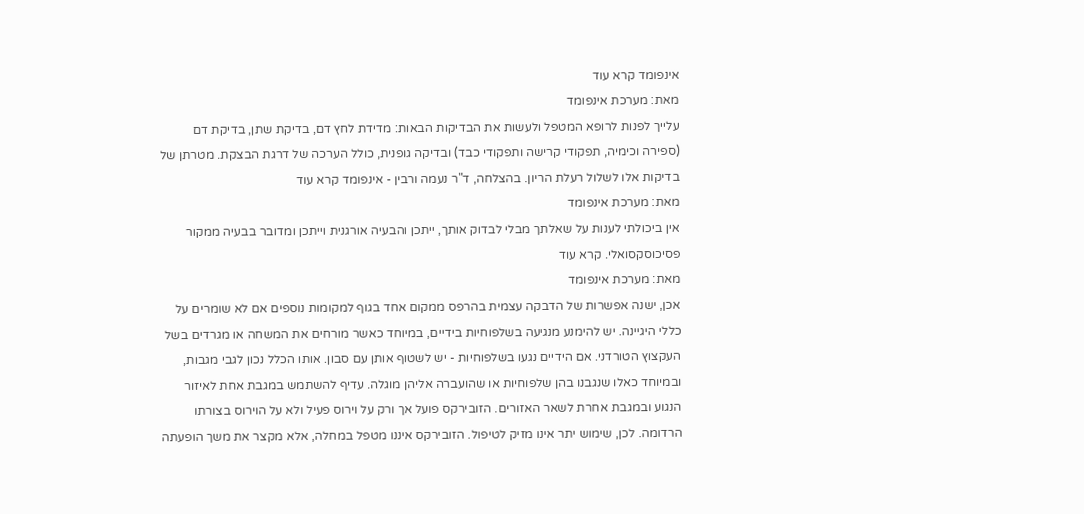אינפומד קרא עוד
מאת: מערכת אינפומד
עלייך לפנות לרופא המטפל ולעשות את הבדיקות הבאות: מדידת לחץ דם, בדיקת שתן, בדיקת דם (ספירה וכימיה, תפקודי קרישה ותפקודי כבד) ובדיקה גופנית, כולל הערכה של דרגת הבצקת. מטרתן של בדיקות אלו לשלול רעלת הריון. בהצלחה, ד"ר נעמה ורבין - אינפומד קרא עוד
מאת: מערכת אינפומד
אין ביכולתי לענות על שאלתך מבלי לבדוק אותך, ייתכן והבעיה אורגנית וייתכן ומדובר בבעיה ממקור פסיכוסקסואלי. קרא עוד
מאת: מערכת אינפומד
אכן, ישנה אפשרות של הדבקה עצמית בהרפס ממקום אחד בגוף למקומות נוספים אם לא שומרים על כללי היגיינה. יש להימנע מנגיעה בשלפוחיות בידיים, במיוחד כאשר מורחים את המשחה או מגרדים בשל העקצוץ הטורדני. אם הידיים נגעו בשלפוחיות - יש לשטוף אותן עם סבון. אותו הכלל נכון לגבי מגבות, ובמיוחד כאלו שנגבנו בהן שלפוחיות או שהועברה אליהן מוגלה. עדיף להשתמש במגבת אחת לאיזור הנגוע ובמגבת אחרת לשאר האזורים. הזובירקס פועל אך ורק על וירוס פעיל ולא על הוירוס בצורתו הרדומה. לכן, שימוש יתר אינו מזיק לטיפול. הזובירקס איננו מטפל במחלה, אלא מקצר את משך הופעתה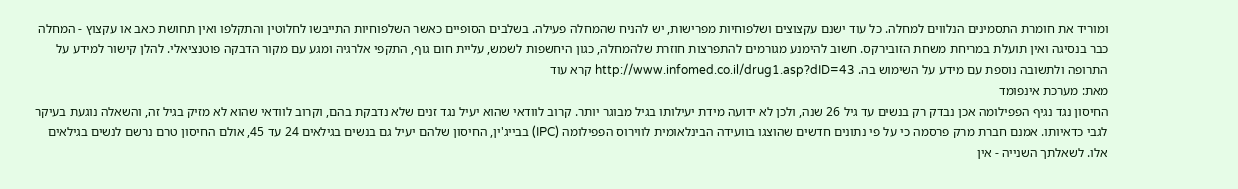ומוריד את חומרת התסמינים הנלווים למחלה. כל עוד ישנם עקצוצים ושלפוחיות מפרישות, יש להניח שהמחלה פעילה. בשלבים הסופיים כאשר השלפוחיות התייבשו לחלוטין והתקלפו ואין תחושת כאב או עקצוץ - המחלה כבר בנסיגה ואין תועלת במריחת משחת הזובירקס. חשוב להימנע מגורמים להתפרצות חוזרת שלהמחלה, כגון היחשפות לשמש, עליית חום גוף, התקפי אלרגיה ומגע עם מקור הדבקה פוטנציאלי. להלן קישור למידע על התרופה ולתשובה נוספת עם מידע על השימוש בה. http://www.infomed.co.il/drug1.asp?dID=43 קרא עוד
מאת: מערכת אינפומד
החיסון נגד נגיף הפפילומה אכן נבדק רק בנשים עד גיל 26 שנה, ולכן לא ידועה מידת יעילותו בגיל מבוגר יותר. קרוב לוודאי שהוא יעיל נגד זנים שלא נדבקת בהם, וקרוב לוודאי שהוא לא מזיק בגיל זה, והשאלה נוגעת בעיקר לגבי כדאיותו. אמנם חברת מרק פרסמה כי על פי נתונים חדשים שהוצגו בוועידה הבינלאומית לווירוס הפפילומה (IPC) בבייג'ין, החיסון שלהם יעיל גם בנשים בגילאים 24 עד 45, אולם החיסון טרם נרשם לנשים בגילאים אלו. לשאלתך השנייה - אין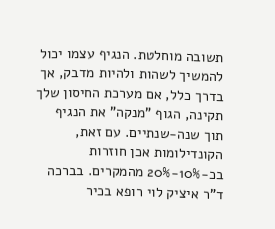תשובה מוחלטת. הנגיף עצמו יכול להמשיך לשהות ולהיות מדבק, אך בדרך כלל, אם מערכת החיסון שלך תקינה, הגוף "מנקה" את הנגיף תוך שנה-שנתיים. עם זאת, הקונדילומות אכן חוזרות בכ-10%-20% מהמקרים. בברכה ד"ר איציק לוי רופא בכיר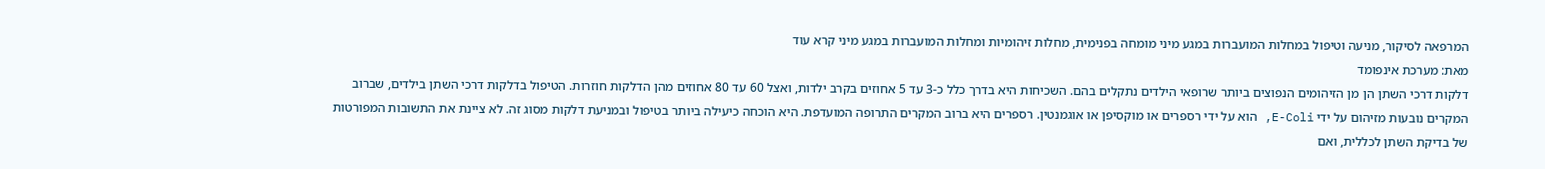המרפאה לסיקור, מניעה וטיפול במחלות המועברות במגע מיני מומחה בפנימית, מחלות זיהומיות ומחלות המועברות במגע מיני קרא עוד
מאת: מערכת אינפומד
דלקות דרכי השתן הן מן הזיהומים הנפוצים ביותר שרופאי הילדים נתקלים בהם. השכיחות היא בדרך כלל כ-3 עד 5 אחוזים בקרב ילדות, ואצל 60 עד 80 אחוזים מהן הדלקות חוזרות. הטיפול בדלקות דרכי השתן בילדים, שברוב המקרים נובעות מזיהום על ידי E-Coli, הוא על ידי רספרים או מוקסיפן או אוגמנטין. רספרים היא ברוב המקרים התרופה המועדפת. היא הוכחה כיעילה ביותר בטיפול ובמניעת דלקות מסוג זה. לא ציינת את התשובות המפורטות של בדיקת השתן לכללית, ואם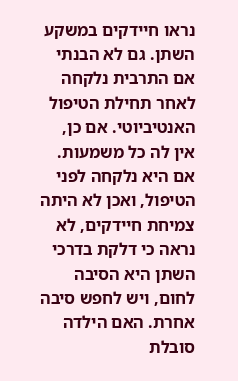נראו חיידקים במשקע השתן. גם לא הבנתי אם התרבית נלקחה לאחר תחילת הטיפול האנטיביוטי. אם כן, אין לה כל משמעות. אם היא נלקחה לפני הטיפול, ואכן לא היתה צמיחת חיידקים, לא נראה כי דלקת בדרכי השתן היא הסיבה לחום, ויש לחפש סיבה אחרת. האם הילדה סובלת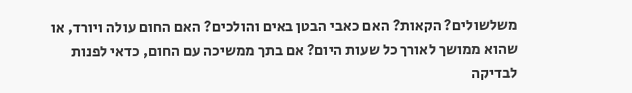משלשולים? הקאות? האם כאבי הבטן באים והולכים? האם החום עולה ויורד, או שהוא ממושך לאורך כל שעות היום? אם בתך ממשיכה עם החום, כדאי לפנות לבדיקה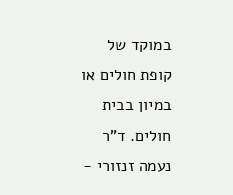במוקד של קופת חולים או במיון בבית חולים. ד"ר נעמה זנזורי -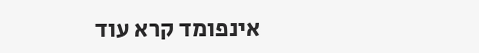אינפומד קרא עוד